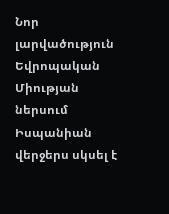Նոր լարվածություն Եվրոպական Միության ներսում
Իսպանիան վերջերս սկսել է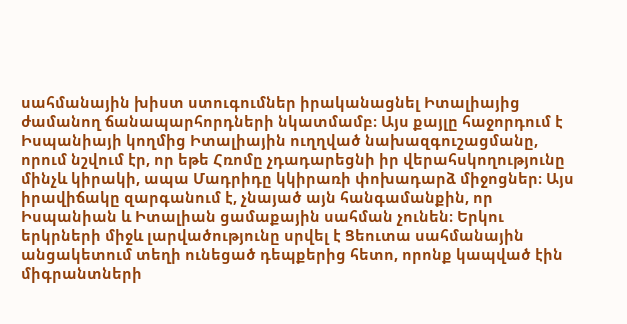սահմանային խիստ ստուգումներ իրականացնել Իտալիայից ժամանող ճանապարհորդների նկատմամբ։ Այս քայլը հաջորդում է Իսպանիայի կողմից Իտալիային ուղղված նախազգուշացմանը, որում նշվում էր, որ եթե Հռոմը չդադարեցնի իր վերահսկողությունը մինչև կիրակի, ապա Մադրիդը կկիրառի փոխադարձ միջոցներ։ Այս իրավիճակը զարգանում է, չնայած այն հանգամանքին, որ Իսպանիան և Իտալիան ցամաքային սահման չունեն։ Երկու երկրների միջև լարվածությունը սրվել է Ցեուտա սահմանային անցակետում տեղի ունեցած դեպքերից հետո, որոնք կապված էին միգրանտների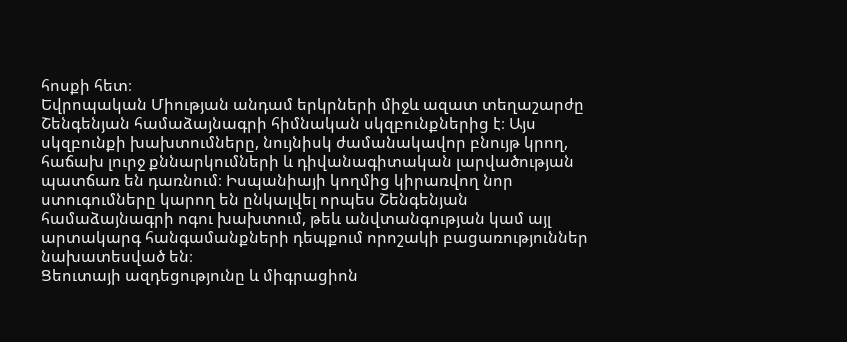հոսքի հետ։
Եվրոպական Միության անդամ երկրների միջև ազատ տեղաշարժը Շենգենյան համաձայնագրի հիմնական սկզբունքներից է։ Այս սկզբունքի խախտումները, նույնիսկ ժամանակավոր բնույթ կրող, հաճախ լուրջ քննարկումների և դիվանագիտական լարվածության պատճառ են դառնում։ Իսպանիայի կողմից կիրառվող նոր ստուգումները կարող են ընկալվել որպես Շենգենյան համաձայնագրի ոգու խախտում, թեև անվտանգության կամ այլ արտակարգ հանգամանքների դեպքում որոշակի բացառություններ նախատեսված են։
Ցեուտայի ազդեցությունը և միգրացիոն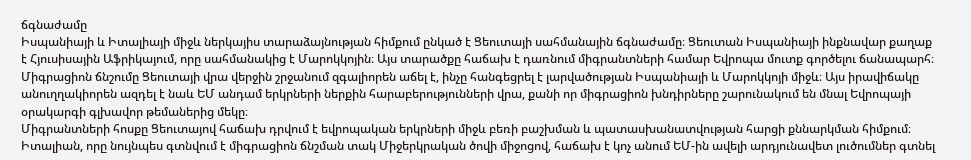ճգնաժամը
Իսպանիայի և Իտալիայի միջև ներկայիս տարաձայնության հիմքում ընկած է Ցեուտայի սահմանային ճգնաժամը։ Ցեուտան Իսպանիայի ինքնավար քաղաք է Հյուսիսային Աֆրիկայում, որը սահմանակից է Մարոկկոյին։ Այս տարածքը հաճախ է դառնում միգրանտների համար Եվրոպա մուտք գործելու ճանապարհ։ Միգրացիոն ճնշումը Ցեուտայի վրա վերջին շրջանում զգալիորեն աճել է, ինչը հանգեցրել է լարվածության Իսպանիայի և Մարոկկոյի միջև։ Այս իրավիճակը անուղղակիորեն ազդել է նաև ԵՄ անդամ երկրների ներքին հարաբերությունների վրա, քանի որ միգրացիոն խնդիրները շարունակում են մնալ Եվրոպայի օրակարգի գլխավոր թեմաներից մեկը։
Միգրանտների հոսքը Ցեուտայով հաճախ դրվում է եվրոպական երկրների միջև բեռի բաշխման և պատասխանատվության հարցի քննարկման հիմքում։ Իտալիան, որը նույնպես գտնվում է միգրացիոն ճնշման տակ Միջերկրական ծովի միջոցով, հաճախ է կոչ անում ԵՄ-ին ավելի արդյունավետ լուծումներ գտնել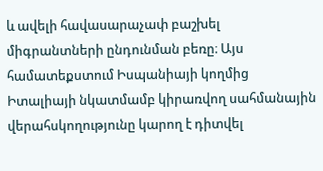և ավելի հավասարաչափ բաշխել միգրանտների ընդունման բեռը։ Այս համատեքստում Իսպանիայի կողմից Իտալիայի նկատմամբ կիրառվող սահմանային վերահսկողությունը կարող է դիտվել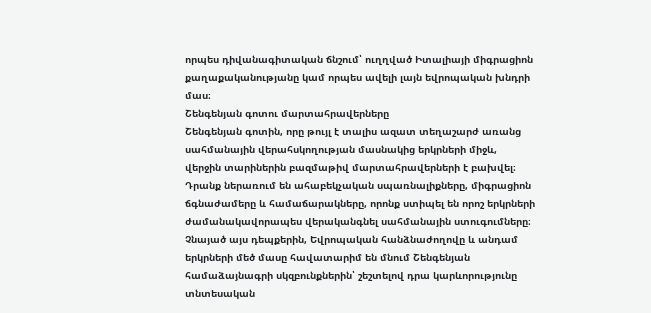որպես դիվանագիտական ճնշում՝ ուղղված Իտալիայի միգրացիոն քաղաքականությանը կամ որպես ավելի լայն եվրոպական խնդրի մաս։
Շենգենյան գոտու մարտահրավերները
Շենգենյան գոտին, որը թույլ է տալիս ազատ տեղաշարժ առանց սահմանային վերահսկողության մասնակից երկրների միջև, վերջին տարիներին բազմաթիվ մարտահրավերների է բախվել։ Դրանք ներառում են ահաբեկչական սպառնալիքները, միգրացիոն ճգնաժամերը և համաճարակները, որոնք ստիպել են որոշ երկրների ժամանակավորապես վերականգնել սահմանային ստուգումները։ Չնայած այս դեպքերին, Եվրոպական հանձնաժողովը և անդամ երկրների մեծ մասը հավատարիմ են մնում Շենգենյան համաձայնագրի սկզբունքներին՝ շեշտելով դրա կարևորությունը տնտեսական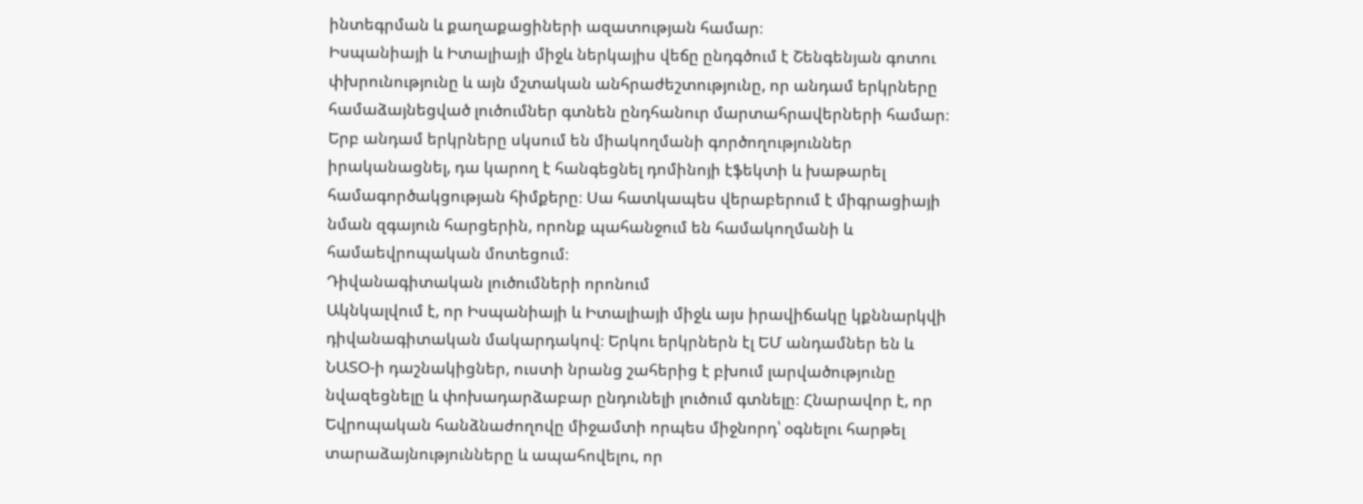ինտեգրման և քաղաքացիների ազատության համար։
Իսպանիայի և Իտալիայի միջև ներկայիս վեճը ընդգծում է Շենգենյան գոտու փխրունությունը և այն մշտական անհրաժեշտությունը, որ անդամ երկրները համաձայնեցված լուծումներ գտնեն ընդհանուր մարտահրավերների համար։ Երբ անդամ երկրները սկսում են միակողմանի գործողություններ իրականացնել, դա կարող է հանգեցնել դոմինոյի էֆեկտի և խաթարել համագործակցության հիմքերը։ Սա հատկապես վերաբերում է միգրացիայի նման զգայուն հարցերին, որոնք պահանջում են համակողմանի և համաեվրոպական մոտեցում։
Դիվանագիտական լուծումների որոնում
Ակնկալվում է, որ Իսպանիայի և Իտալիայի միջև այս իրավիճակը կքննարկվի դիվանագիտական մակարդակով։ Երկու երկրներն էլ ԵՄ անդամներ են և ՆԱՏՕ-ի դաշնակիցներ, ուստի նրանց շահերից է բխում լարվածությունը նվազեցնելը և փոխադարձաբար ընդունելի լուծում գտնելը։ Հնարավոր է, որ Եվրոպական հանձնաժողովը միջամտի որպես միջնորդ՝ օգնելու հարթել տարաձայնությունները և ապահովելու, որ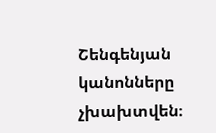Շենգենյան կանոնները չխախտվեն։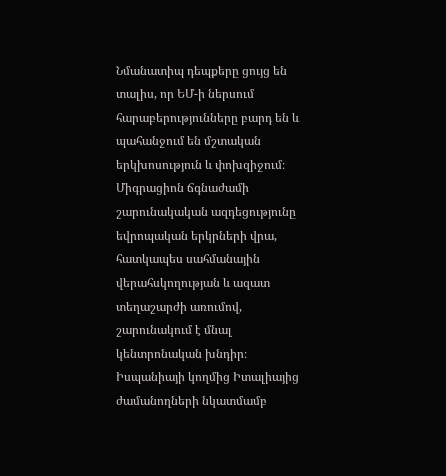Նմանատիպ դեպքերը ցույց են տալիս, որ ԵՄ-ի ներսում հարաբերությունները բարդ են և պահանջում են մշտական երկխոսություն և փոխզիջում։ Միգրացիոն ճգնաժամի շարունակական ազդեցությունը եվրոպական երկրների վրա, հատկապես սահմանային վերահսկողության և ազատ տեղաշարժի առումով, շարունակում է մնալ կենտրոնական խնդիր։ Իսպանիայի կողմից Իտալիայից ժամանողների նկատմամբ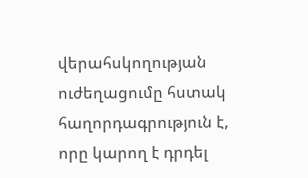վերահսկողության ուժեղացումը հստակ հաղորդագրություն է, որը կարող է դրդել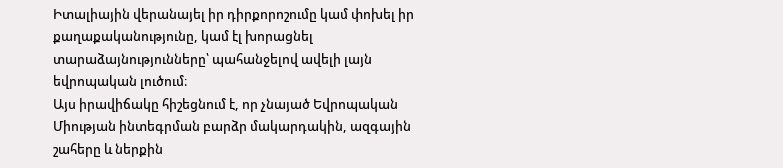Իտալիային վերանայել իր դիրքորոշումը կամ փոխել իր քաղաքականությունը, կամ էլ խորացնել տարաձայնությունները՝ պահանջելով ավելի լայն եվրոպական լուծում։
Այս իրավիճակը հիշեցնում է, որ չնայած Եվրոպական Միության ինտեգրման բարձր մակարդակին, ազգային շահերը և ներքին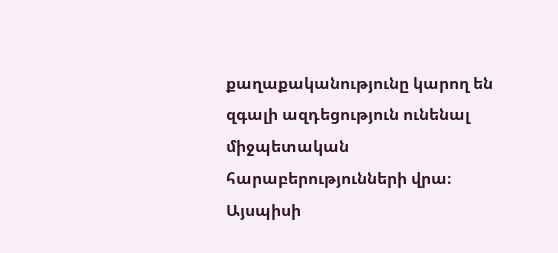քաղաքականությունը կարող են զգալի ազդեցություն ունենալ միջպետական հարաբերությունների վրա։ Այսպիսի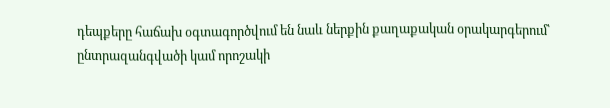դեպքերը հաճախ օգտագործվում են նաև ներքին քաղաքական օրակարգերում՝ ընտրազանգվածի կամ որոշակի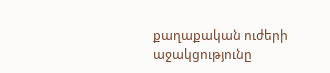քաղաքական ուժերի աջակցությունը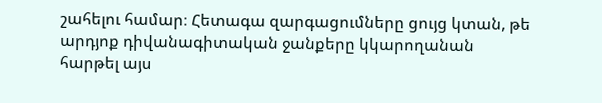շահելու համար։ Հետագա զարգացումները ցույց կտան, թե արդյոք դիվանագիտական ջանքերը կկարողանան հարթել այս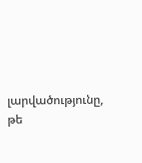լարվածությունը, թե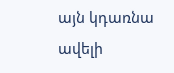այն կդառնա ավելի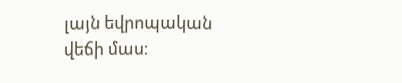լայն եվրոպական վեճի մաս։